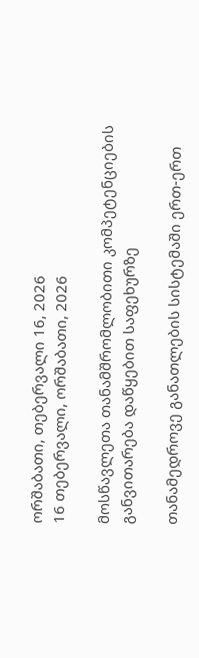ორშაბათი, თებერვალი 16, 2026
16 თებერვალი, ორშაბათი, 2026

მოსწავლეთა თანამშრომლობითი კომპეტენციების განვითარება დაწყებით საფეხურზე

თანამედროვე განათლების სისტემაში ერთ-ერთ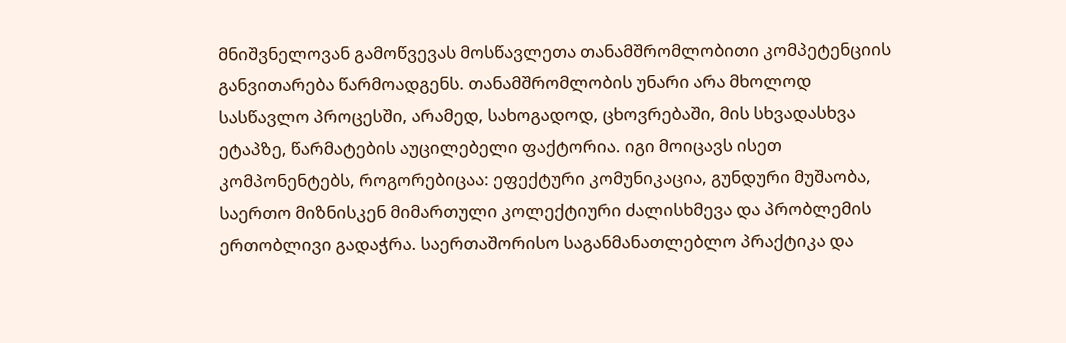მნიშვნელოვან გამოწვევას მოსწავლეთა თანამშრომლობითი კომპეტენციის განვითარება წარმოადგენს. თანამშრომლობის უნარი არა მხოლოდ სასწავლო პროცესში, არამედ, სახოგადოდ, ცხოვრებაში, მის სხვადასხვა ეტაპზე, წარმატების აუცილებელი ფაქტორია. იგი მოიცავს ისეთ კომპონენტებს, როგორებიცაა: ეფექტური კომუნიკაცია, გუნდური მუშაობა, საერთო მიზნისკენ მიმართული კოლექტიური ძალისხმევა და პრობლემის ერთობლივი გადაჭრა. საერთაშორისო საგანმანათლებლო პრაქტიკა და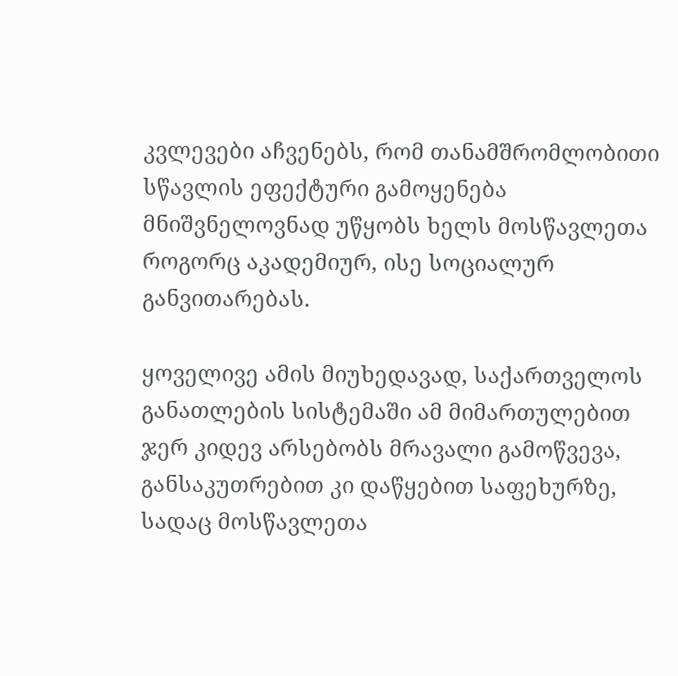კვლევები აჩვენებს, რომ თანამშრომლობითი სწავლის ეფექტური გამოყენება მნიშვნელოვნად უწყობს ხელს მოსწავლეთა როგორც აკადემიურ, ისე სოციალურ განვითარებას.

ყოველივე ამის მიუხედავად, საქართველოს განათლების სისტემაში ამ მიმართულებით ჯერ კიდევ არსებობს მრავალი გამოწვევა, განსაკუთრებით კი დაწყებით საფეხურზე, სადაც მოსწავლეთა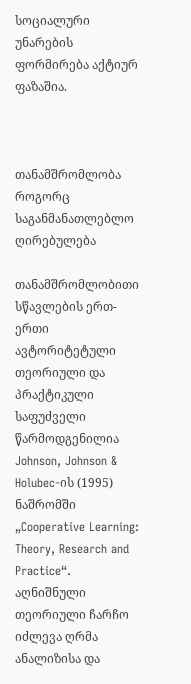სოციალური უნარების ფორმირება აქტიურ ფაზაშია.



თანამშრომლობა როგორც საგანმანათლებლო ღირებულება

თანამშრომლობითი სწავლების ერთ-ერთი ავტორიტეტული თეორიული და პრაქტიკული საფუძველი წარმოდგენილია Johnson, Johnson & Holubec-ის (1995) ნაშრომში „Cooperative Learning: Theory, Research and Practice“. აღნიშნული თეორიული ჩარჩო იძლევა ღრმა ანალიზისა და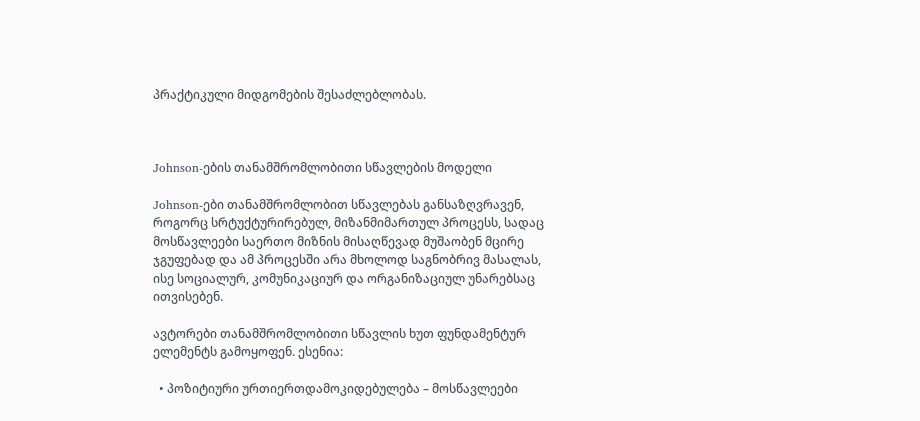პრაქტიკული მიდგომების შესაძლებლობას.



Johnson-ების თანამშრომლობითი სწავლების მოდელი

Johnson-ები თანამშრომლობით სწავლებას განსაზღვრავენ, როგორც სრტუქტურირებულ, მიზანმიმართულ პროცესს, სადაც მოსწავლეები საერთო მიზნის მისაღწევად მუშაობენ მცირე ჯგუფებად და ამ პროცესში არა მხოლოდ საგნობრივ მასალას, ისე სოციალურ, კომუნიკაციურ და ორგანიზაციულ უნარებსაც ითვისებენ.

ავტორები თანამშრომლობითი სწავლის ხუთ ფუნდამენტურ ელემენტს გამოყოფენ. ესენია:

  • პოზიტიური ურთიერთდამოკიდებულება – მოსწავლეები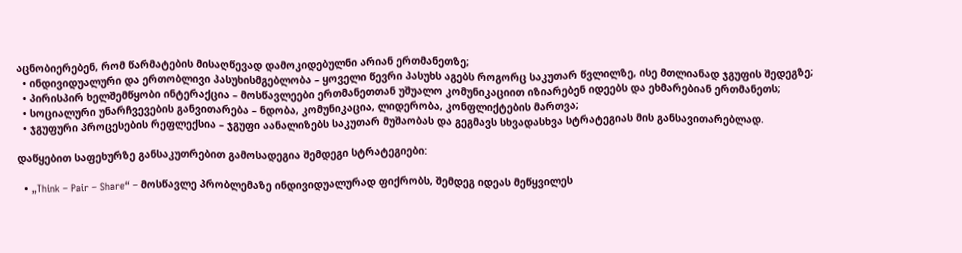აცნობიერებენ, რომ წარმატების მისაღწევად დამოკიდებულნი არიან ერთმანეთზე;
  • ინდივიდუალური და ერთობლივი პასუხისმგებლობა – ყოველი წევრი პასუხს აგებს როგორც საკუთარ წვლილზე, ისე მთლიანად ჯგუფის შედეგზე;
  • პირისპირ ხელშემწყობი ინტერაქცია – მოსწავლეები ერთმანეთთან უშუალო კომუნიკაციით იზიარებენ იდეებს და ეხმარებიან ერთმანეთს;
  • სოციალური უნარჩვევების განვითარება – ნდობა, კომუნიკაცია, ლიდერობა, კონფლიქტების მართვა;
  • ჯგუფური პროცესების რეფლექსია – ჯგუფი აანალიზებს საკუთარ მუშაობას და გეგმავს სხვადასხვა სტრატეგიას მის განსავითარებლად.

დაწყებით საფეხურზე განსაკუთრებით გამოსადეგია შემდეგი სტრატეგიები:

  • „Think – Pair – Share“ – მოსწავლე პრობლემაზე ინდივიდუალურად ფიქრობს, შემდეგ იდეას მეწყვილეს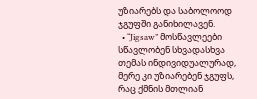უზიარებს და საბოლოოდ ჯგუფში განიხილავენ.
  • “Jigsaw” მოსწავლეები სწავლობენ სხვადასხვა თემას ინდივიდუალურად, მერე კი უზიარებენ ჯგუფს, რაც ქმნის მთლიან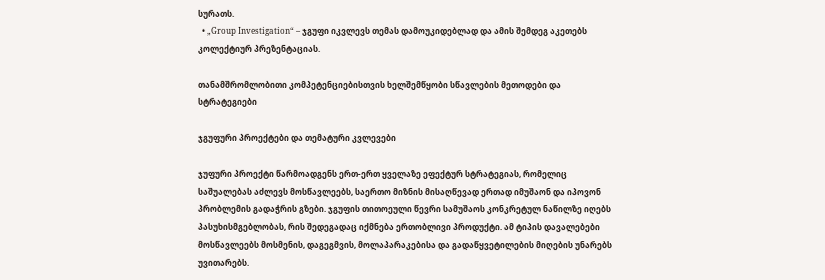სურათს.
  • „Group Investigation“ – ჯგუფი იკვლევს თემას დამოუკიდებლად და ამის შემდეგ აკეთებს კოლექტიურ პრეზენტაციას.

თანამშრომლობითი კომპეტენციებისთვის ხელშემწყობი სწავლების მეთოდები და სტრატეგიები

ჯგუფური პროექტები და თემატური კვლევები

ჯუფური პროექტი წარმოადგენს ერთ-ერთ ყველაზე ეფექტურ სტრატეგიას, რომელიც საშუალებას აძლევს მოსწავლეებს, საერთო მიზნის მისაღწევად ერთად იმუშაონ და იპოვონ პრობლემის გადაჭრის გზები. ჯგუფის თითოეული წევრი სამუშაოს კონკრეტულ ნაწილზე იღებს პასუხისმგებლობას, რის შედეგადაც იქმნება ერთობლივი პროდუქტი. ამ ტიპის დავალებები მოსწავლეებს მოსმენის, დაგეგმვის, მოლაპარაკებისა და გადაწყვეტილების მიღების უნარებს უვითარებს.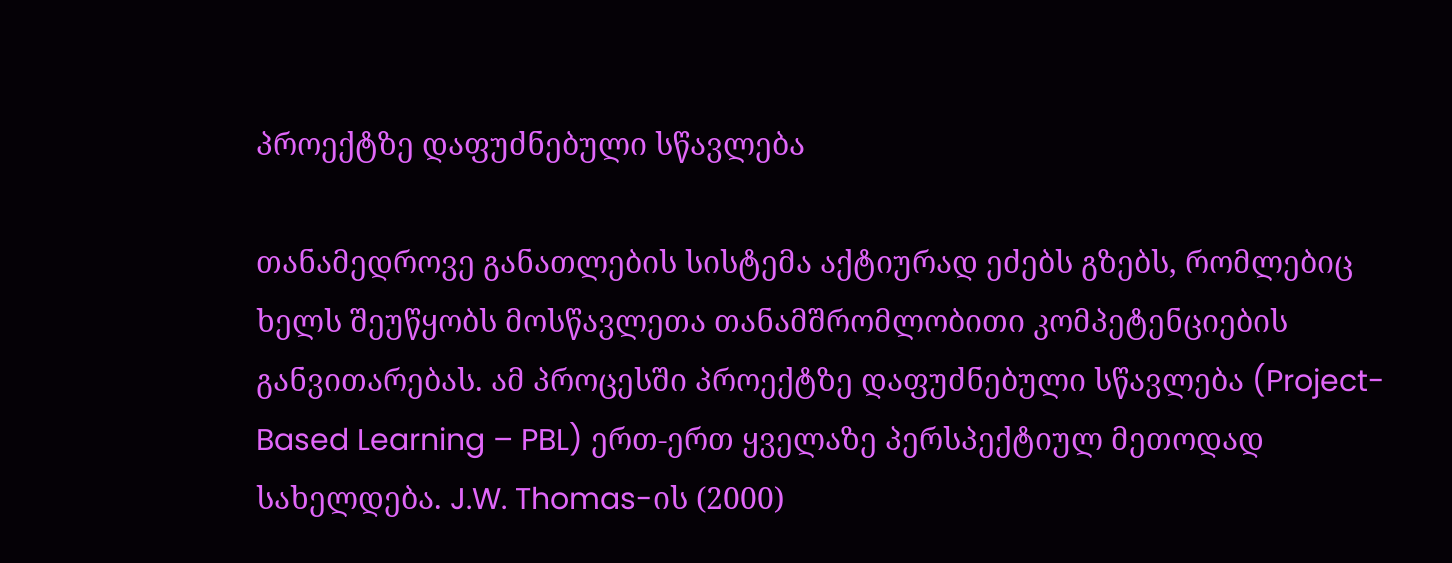პროექტზე დაფუძნებული სწავლება

თანამედროვე განათლების სისტემა აქტიურად ეძებს გზებს, რომლებიც ხელს შეუწყობს მოსწავლეთა თანამშრომლობითი კომპეტენციების განვითარებას. ამ პროცესში პროექტზე დაფუძნებული სწავლება (Project-Based Learning – PBL) ერთ-ერთ ყველაზე პერსპექტიულ მეთოდად სახელდება. J.W. Thomas-ის (2000)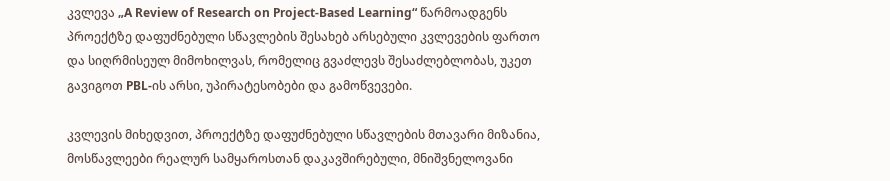კვლევა „A Review of Research on Project-Based Learning“ წარმოადგენს პროექტზე დაფუძნებული სწავლების შესახებ არსებული კვლევების ფართო და სიღრმისეულ მიმოხილვას, რომელიც გვაძლევს შესაძლებლობას, უკეთ გავიგოთ PBL-ის არსი, უპირატესობები და გამოწვევები.

კვლევის მიხედვით, პროექტზე დაფუძნებული სწავლების მთავარი მიზანია, მოსწავლეები რეალურ სამყაროსთან დაკავშირებული, მნიშვნელოვანი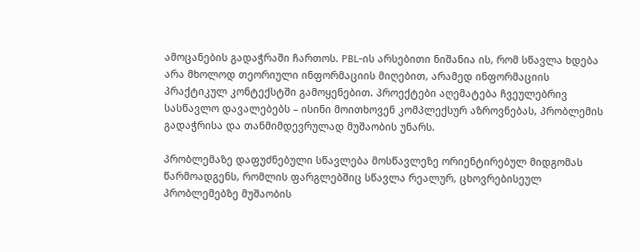ამოცანების გადაჭრაში ჩართოს. PBL-ის არსებითი ნიშანია ის, რომ სწავლა ხდება არა მხოლოდ თეორიული ინფორმაციის მიღებით, არამედ ინფორმაციის პრაქტიკულ კონტექსტში გამოყენებით. პროექტები აღემატება ჩვეულებრივ სასწავლო დავალებებს – ისინი მოითხოვენ კომპლექსურ აზროვნებას, პრობლემის გადაჭრისა და თანმიმდევრულად მუშაობის უნარს.

პრობლემაზე დაფუძნებული სწავლება მოსწავლეზე ორიენტირებულ მიდგომას წარმოადგენს, რომლის ფარგლებშიც სწავლა რეალურ, ცხოვრებისეულ პრობლემებზე მუშაობის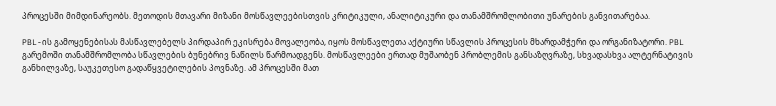პროცესში მიმდინარეობს. მეთოდის მთავარი მიზანი მოსწავლეებისთვის კრიტიკული, ანალიტიკური და თანამშრომლობითი უნარების განვითარებაა.

PBL-ის გამოყენებისას მასწავლებელს პირდაპირ ეკისრება მოვალეობა, იყოს მოსწავლეთა აქტიური სწავლის პროცესის მხარდამჭერი და ორგანიზატორი. PBL გარემოში თანამშრომლობა სწავლების ბუნებრივ ნაწილს წარმოადგენს. მოსწავლეები ერთად მუშაობენ პრობლემის განსაზღვრაზე, სხვადასხვა ალტერნატივის განხილვაზე, საუკეთესო გადაწყვეტილების პოვნაზე. ამ პროცესში მათ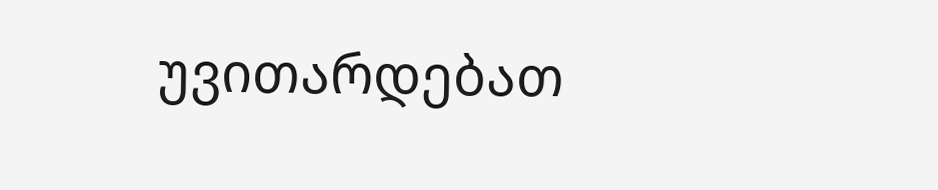უვითარდებათ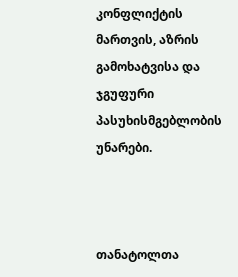კონფლიქტის მართვის, აზრის გამოხატვისა და ჯგუფური პასუხისმგებლობის უნარები.



თანატოლთა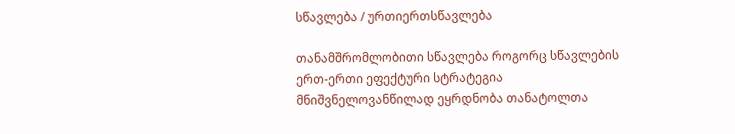სწავლება / ურთიერთსწავლება

თანამშრომლობითი სწავლება როგორც სწავლების ერთ-ერთი ეფექტური სტრატეგია მნიშვნელოვანწილად ეყრდნობა თანატოლთა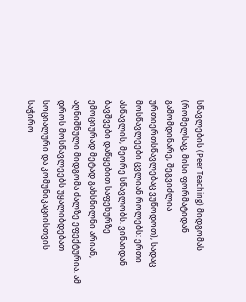სწავლების (Peer Teaching) მიდგომას (რომელსაც, მისი ფორმატიდან გამომდინარე, შეგვიძლია ურთიერთსწავლებაც ვუწოდოთ), სადაც მოსწავლეები ცვლიან როლებს: ერთი ასწავლის, მეორე სწავლობს. ვინაიდან ბავშვები დაწყებით საფეხურზე ემოციურად მეტად გახსნილნი არიან, აღნიშნული მიდგომა ძალზე ეფექტურია. ამ დროს მოსწავლეებს უყალიბდებათ სოციალური და კომუნიკაციისთვის საჭირო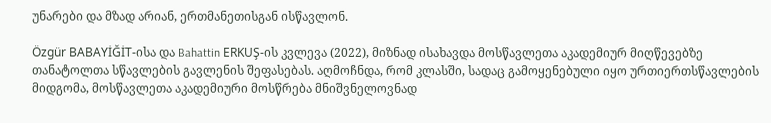უნარები და მზად არიან, ერთმანეთისგან ისწავლონ.

Özgür BABAYİĞİT-ისა და Bahattin ERKUŞ-ის კვლევა (2022), მიზნად ისახავდა მოსწავლეთა აკადემიურ მიღწევებზე თანატოლთა სწავლების გავლენის შეფასებას. აღმოჩნდა, რომ კლასში, სადაც გამოყენებული იყო ურთიერთსწავლების მიდგომა, მოსწავლეთა აკადემიური მოსწრება მნიშვნელოვნად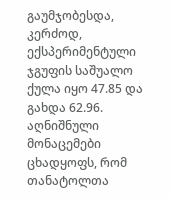გაუმჯობესდა, კერძოდ, ექსპერიმენტული ჯგუფის საშუალო ქულა იყო 47.85 და გახდა 62.96. აღნიშნული მონაცემები ცხადყოფს, რომ თანატოლთა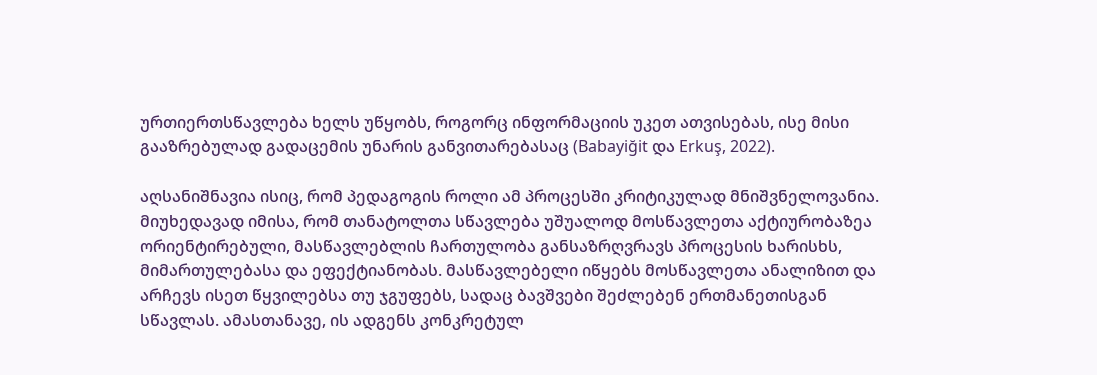ურთიერთსწავლება ხელს უწყობს, როგორც ინფორმაციის უკეთ ათვისებას, ისე მისი გააზრებულად გადაცემის უნარის განვითარებასაც (Babayiğit და Erkuş, 2022).

აღსანიშნავია ისიც, რომ პედაგოგის როლი ამ პროცესში კრიტიკულად მნიშვნელოვანია. მიუხედავად იმისა, რომ თანატოლთა სწავლება უშუალოდ მოსწავლეთა აქტიურობაზეა ორიენტირებული, მასწავლებლის ჩართულობა განსაზრღვრავს პროცესის ხარისხს, მიმართულებასა და ეფექტიანობას. მასწავლებელი იწყებს მოსწავლეთა ანალიზით და არჩევს ისეთ წყვილებსა თუ ჯგუფებს, სადაც ბავშვები შეძლებენ ერთმანეთისგან სწავლას. ამასთანავე, ის ადგენს კონკრეტულ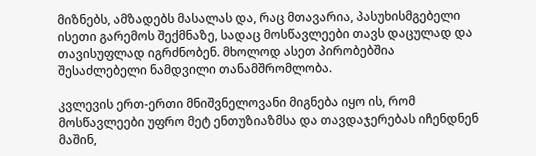მიზნებს, ამზადებს მასალას და, რაც მთავარია, პასუხისმგებელი ისეთი გარემოს შექმნაზე, სადაც მოსწავლეები თავს დაცულად და თავისუფლად იგრძნობენ. მხოლოდ ასეთ პირობებშია შესაძლებელი ნამდვილი თანამშრომლობა.

კვლევის ერთ-ერთი მნიშვნელოვანი მიგნება იყო ის, რომ მოსწავლეები უფრო მეტ ენთუზიაზმსა და თავდაჯერებას იჩენდნენ მაშინ,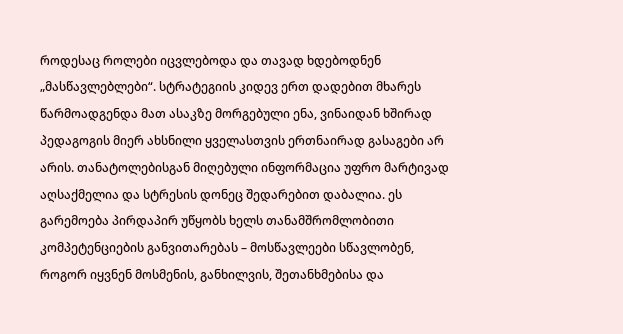როდესაც როლები იცვლებოდა და თავად ხდებოდნენ „მასწავლებლები“. სტრატეგიის კიდევ ერთ დადებით მხარეს წარმოადგენდა მათ ასაკზე მორგებული ენა, ვინაიდან ხშირად პედაგოგის მიერ ახსნილი ყველასთვის ერთნაირად გასაგები არ არის. თანატოლებისგან მიღებული ინფორმაცია უფრო მარტივად აღსაქმელია და სტრესის დონეც შედარებით დაბალია. ეს გარემოება პირდაპირ უწყობს ხელს თანამშრომლობითი კომპეტენციების განვითარებას – მოსწავლეები სწავლობენ, როგორ იყვნენ მოსმენის, განხილვის, შეთანხმებისა და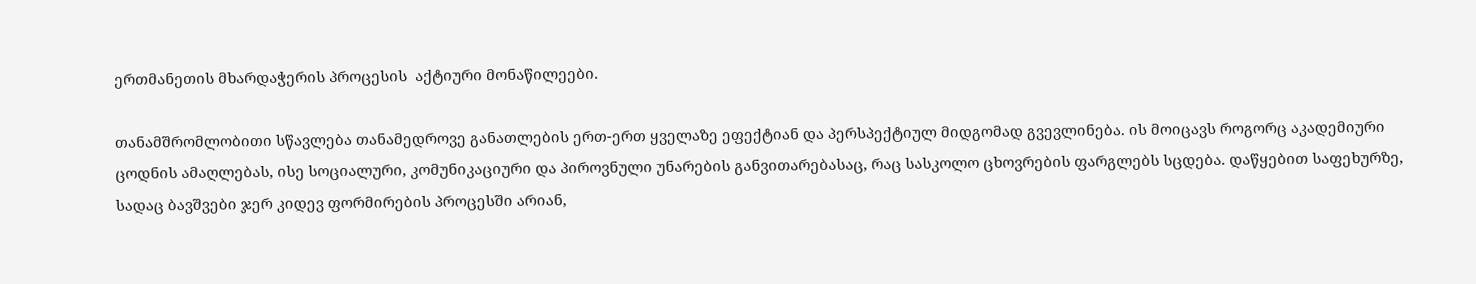ერთმანეთის მხარდაჭერის პროცესის  აქტიური მონაწილეები.

თანამშრომლობითი სწავლება თანამედროვე განათლების ერთ-ერთ ყველაზე ეფექტიან და პერსპექტიულ მიდგომად გვევლინება. ის მოიცავს როგორც აკადემიური ცოდნის ამაღლებას, ისე სოციალური, კომუნიკაციური და პიროვნული უნარების განვითარებასაც, რაც სასკოლო ცხოვრების ფარგლებს სცდება. დაწყებით საფეხურზე, სადაც ბავშვები ჯერ კიდევ ფორმირების პროცესში არიან,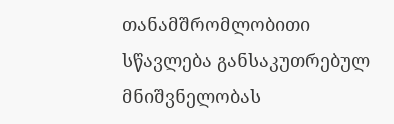თანამშრომლობითი სწავლება განსაკუთრებულ მნიშვნელობას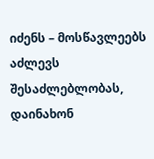იძენს – მოსწავლეებს აძლევს შესაძლებლობას, დაინახონ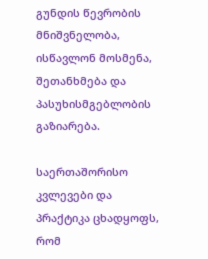გუნდის წევრობის მნიშვნელობა, ისწავლონ მოსმენა, შეთანხმება და პასუხისმგებლობის გაზიარება.

საერთაშორისო კვლევები და პრაქტიკა ცხადყოფს, რომ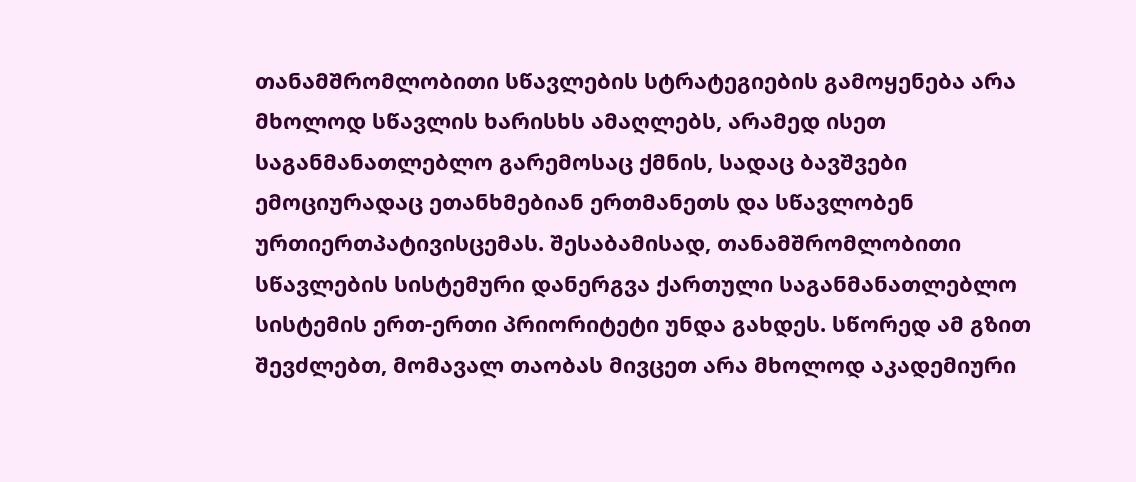თანამშრომლობითი სწავლების სტრატეგიების გამოყენება არა მხოლოდ სწავლის ხარისხს ამაღლებს, არამედ ისეთ საგანმანათლებლო გარემოსაც ქმნის, სადაც ბავშვები ემოციურადაც ეთანხმებიან ერთმანეთს და სწავლობენ ურთიერთპატივისცემას. შესაბამისად, თანამშრომლობითი სწავლების სისტემური დანერგვა ქართული საგანმანათლებლო სისტემის ერთ-ერთი პრიორიტეტი უნდა გახდეს. სწორედ ამ გზით შევძლებთ, მომავალ თაობას მივცეთ არა მხოლოდ აკადემიური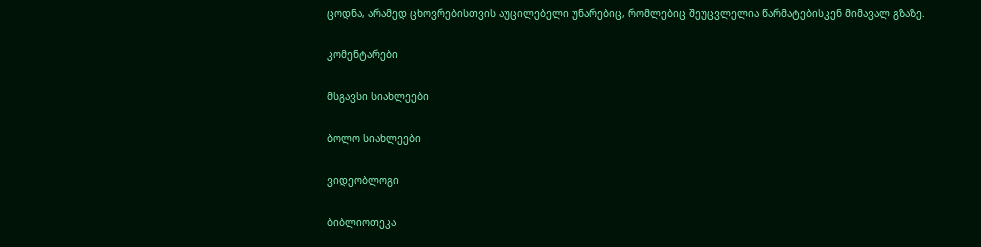ცოდნა, არამედ ცხოვრებისთვის აუცილებელი უნარებიც, რომლებიც შეუცვლელია წარმატებისკენ მიმავალ გზაზე.

კომენტარები

მსგავსი სიახლეები

ბოლო სიახლეები

ვიდეობლოგი

ბიბლიოთეკა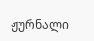ჟურნალი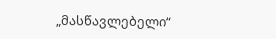„მასწავლებელი“